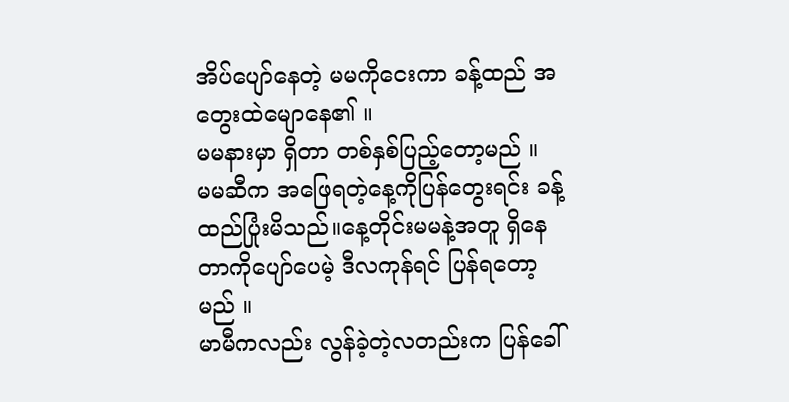အိပ်ပျော်နေတဲ့ မမကိုငေးကာ ခန့်ထည် အတွေးထဲမျောနေ၏ ။
မမနားမှာ ရှိတာ တစ်နှစ်ပြည့်တော့မည် ။
မမဆီက အဖြေရတဲ့နေ့ကိုပြန်တွေးရင်း ခန့်ထည်ပြုံးမိသည်။နေ့တိုင်းမမနဲ့အတူ ရှိနေတာကိုပျော်ပေမဲ့ ဒီလကုန်ရင် ပြန်ရတော့မည် ။
မာမီကလည်း လွန်ခဲ့တဲ့လတည်းက ပြန်ခေါ်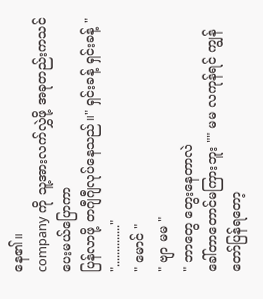နေ၏။
company ကို သူ့အားလက်လွှဲဖို့ အခုတည်းကသင်ပေးမယ်ပြောကာ
ပြန်လာဖို့ တဂျီဂျီလုပ်နေသည်။" ရှင်းခန့် ရှင်းခန့် "
".............."
" မောင် "
" ဗျာ မမ "
" ဘာတွေ တွေးနေတာလဲ
ခေါ်တာတောင်မကြားဘူး "" မမ လကုန်ရင် ကျွန်တော်ပြန်ရတော့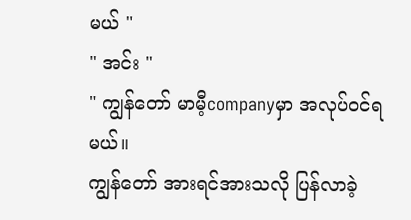မယ် "
" အင်း "
" ကျွန်တော် မာမီ့companyမှာ အလုပ်ဝင်ရမယ်။
ကျွန်တော် အားရင်အားသလို ပြန်လာခဲ့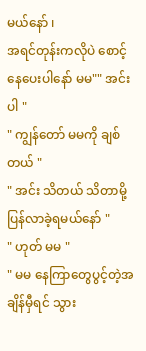မယ်နော် ၊
အရင်တုန်းကလိုပဲ စောင့်နေပေးပါနော် မမ"" အင်းပါ "
" ကျွန်တော် မမကို ချစ်တယ် "
" အင်း သိတယ် သိတာမို့ ပြန်လာခဲ့ရမယ်နော် "
" ဟုတ် မမ "
" မမ နေကြာတွေပွင့်တဲ့အချိန်မှီရင် သွား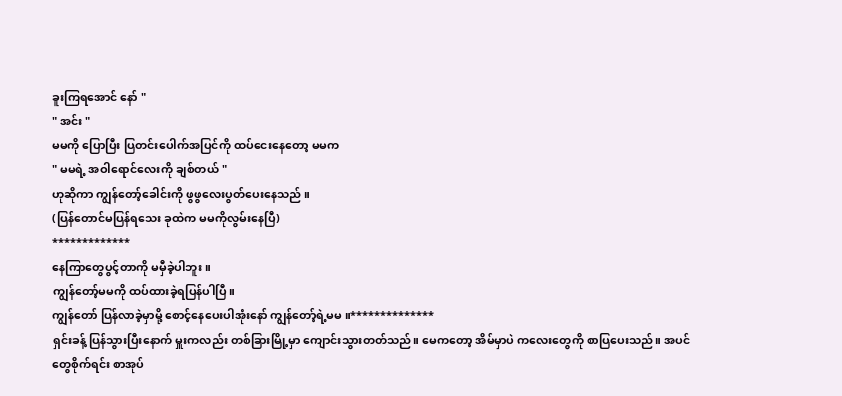ခူးကြရအောင် နော် "
" အင်း "
မမကို ပြောပြီး ပြတင်းပေါက်အပြင်ကို ထပ်ငေးနေတော့ မမက
" မမရဲ့ အဝါရောင်လေးကို ချစ်တယ် "
ဟုဆိုကာ ကျွန်တော့်ခေါင်းကို ဖွဖွလေးပွတ်ပေးနေသည် ။
(ပြန်တောင်မပြန်ရသေး ခုထဲက မမကိုလွမ်းနေပြီ)
*************
နေကြာတွေပွင့်တာကို မမှီခဲ့ပါဘူး ။
ကျွန်တော့်မမကို ထပ်ထားခဲ့ရပြန်ပါပြီ။
ကျွန်တော် ပြန်လာခဲ့မှာမို့ စောင့်နေပေးပါအုံးနော် ကျွန်တော့်ရဲ့မမ ။**************
ရှင်းခန့် ပြန်သွားပြီးနောက် မှူးကလည်း တစ်ခြားမြို့မှာ ကျောင်းသွားတတ်သည်။ မေကတော့ အိမ်မှာပဲ ကလေးတွေကို စာပြပေးသည်။ အပင်တွေစိုက်ရင်း စာအုပ်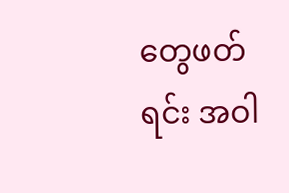တွေဖတ်ရင်း အဝါ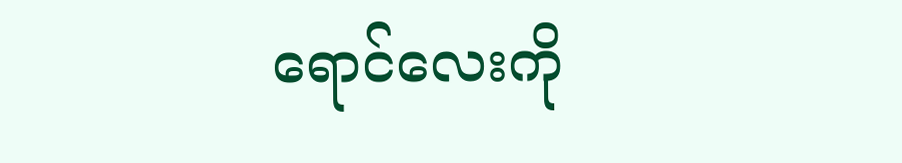ရောင်လေးကို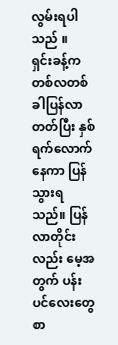လွမ်းရပါသည် ။
ရှင်းခန့်က တစ်လတစ်ခါပြန်လာတတ်ပြီး နှစ်ရက်လောက်နေကာ ပြန်သွားရသည်။ ပြန်လာတိုင်းလည်း မေ့အတွက် ပန်းပင်လေးတွေ စာ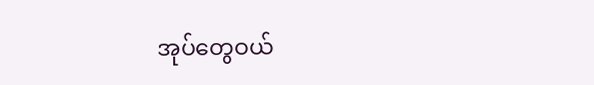အုပ်တွေဝယ်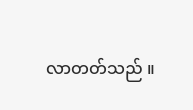လာတတ်သည် ။